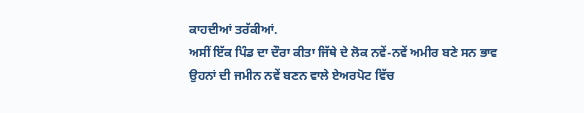ਕਾਹਦੀਆਂ ਤਰੱਕੀਆਂ.
ਅਸੀਂ ਇੱਕ ਪਿੰਡ ਦਾ ਦੌਰਾ ਕੀਤਾ ਜਿੱਥੇ ਦੇ ਲੋਕ ਨਵੇਂ-ਨਵੇਂ ਅਮੀਰ ਬਣੇ ਸਨ ਭਾਵ ਉਹਨਾਂ ਦੀ ਜਮੀਨ ਨਵੇਂ ਬਣਨ ਵਾਲੇ ਏਅਰਪੋਟ ਵਿੱਚ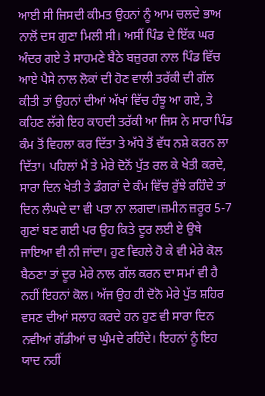ਆਈ ਸੀ ਜਿਸਦੀ ਕੀਮਤ ਉਹਨਾਂ ਨੂੰ ਆਮ ਚਲਦੇ ਭਾਅ ਨਾਲੋਂ ਦਸ ਗੁਣਾ ਮਿਲੀ ਸੀ। ਅਸੀਂ ਪਿੰਡ ਦੇ ਇੱਕ ਘਰ ਅੰਦਰ ਗਏ ਤੇ ਸਾਹਮਣੇ ਬੈਠੇ ਬਜ਼ੁਰਗ ਨਾਲ ਪਿੰਡ ਵਿੱਚ ਆਏ ਪੈਸੇ ਨਾਲ ਲੋਕਾਂ ਦੀ ਹੋਣ ਵਾਲੀ ਤਰੱਕੀ ਦੀ ਗੱਲ ਕੀਤੀ ਤਾਂ ਉਹਨਾਂ ਦੀਆਂ ਅੱਖਾਂ ਵਿੱਚ ਹੰਝੂ ਆ ਗਏ, ਤੇ ਕਹਿਣ ਲੱਗੇ ਇਹ ਕਾਹਦੀ ਤਰੱਕੀ ਆ ਜਿਸ ਨੇ ਸਾਰਾ ਪਿੰਡ ਕੰਮ ਤੋਂ ਵਿਹਲਾ ਕਰ ਦਿੱਤਾ ਤੇ ਅੱਧੇ ਤੋਂ ਵੱਧ ਨਸ਼ੇ ਕਰਨ ਲਾ ਦਿੱਤਾ। ਪਹਿਲਾਂ ਮੈਂ ਤੇ ਮੇਰੇ ਦੋਨੋਂ ਪੁੱਤ ਰਲ ਕੇ ਖੇਤੀ ਕਰਦੇ, ਸਾਰਾ ਦਿਨ ਖੇਤੀ ਤੇ ਡੰਗਰਾਂ ਦੇ ਕੰਮ ਵਿੱਚ ਰੁੱਝੇ ਰਹਿੰਦੇ ਤਾਂ ਦਿਨ ਲੰਘਦੇ ਦਾ ਵੀ ਪਤਾ ਨਾ ਲਗਦਾ।ਜ਼ਮੀਨ ਜ਼ਰੂਰ 5-7 ਗੁਣਾਂ ਬਣ ਗਈ ਪਰ ਉਹ ਕਿਤੇ ਦੂਰ ਲਈ ਏ ਉਥੇ ਜਾਇਆ ਵੀ ਨੀ ਜਾਂਦਾ। ਹੁਣ ਵਿਹਲੇ ਹੋ ਕੇ ਵੀ ਮੇਰੇ ਕੋਲ ਬੈਠਣਾ ਤਾਂ ਦੂਰ ਮੇਰੇ ਨਾਲ ਗੱਲ ਕਰਨ ਦਾ ਸਮਾਂ ਵੀ ਹੈ ਨਹੀਂ ਇਹਨਾਂ ਕੋਲ। ਅੱਜ ਉਹ ਹੀ ਦੋਨੋ ਮੇਰੇ ਪੁੱਤ ਸ਼ਹਿਰ ਵਸਣ ਦੀਆਂ ਸਲਾਹ ਕਰਦੇ ਹਨ ਹੁਣ ਵੀ ਸਾਰਾ ਦਿਨ ਨਵੀਆਂ ਗੱਡੀਆਂ ਚ ਘੁੰਮਦੇ ਰਹਿੰਦੇ। ਇਹਨਾਂ ਨੂੰ ਇਹ ਯਾਦ ਨਹੀਂ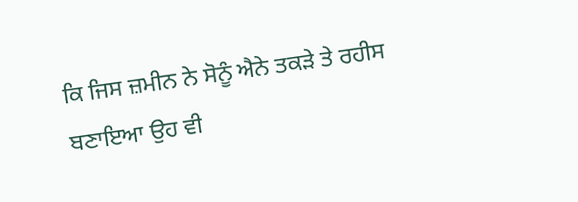ਕਿ ਜਿਸ ਜ਼ਮੀਨ ਨੇ ਸੋਨੂੰ ਐਨੇ ਤਕੜੇ ਤੇ ਰਹੀਸ ਬਣਾਇਆ ਉਹ ਵੀ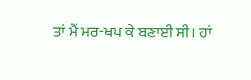ਤਾਂ ਮੈਂ ਮਰ-ਖਪ ਕੇ ਬਣਾਈ ਸੀ। ਹਾਂ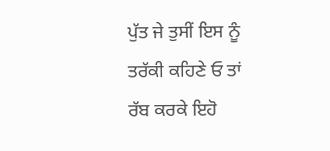ਪੁੱਤ ਜੇ ਤੁਸੀਂ ਇਸ ਨੂੰ ਤਰੱਕੀ ਕਹਿਣੇ ਓ ਤਾਂ ਰੱਬ ਕਰਕੇ ਇਹੋ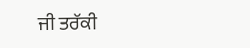ਜੀ ਤਰੱਕੀ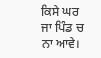ਕਿਸੇ ਘਰ ਜਾ ਪਿੰਡ ਚ ਨਾ ਆਵੇ।